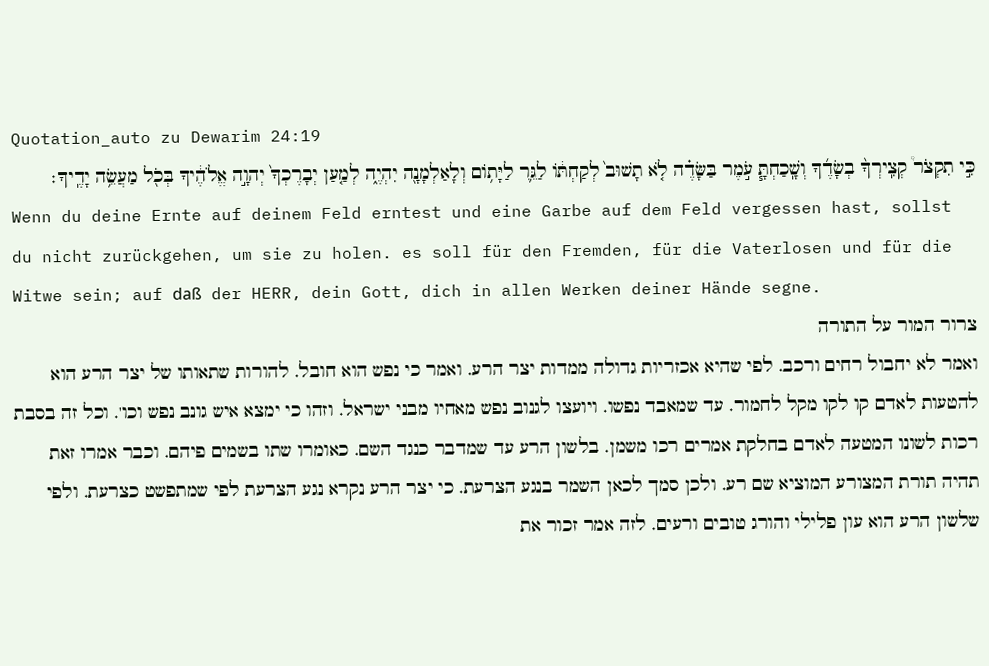Quotation_auto zu Dewarim 24:19
כִּ֣י תִקְצֹר֩ קְצִֽירְךָ֨ בְשָׂדֶ֜ךָ וְשָֽׁכַחְתָּ֧ עֹ֣מֶר בַּשָּׂדֶ֗ה לֹ֤א תָשׁוּב֙ לְקַחְתּ֔וֹ לַגֵּ֛ר לַיָּת֥וֹם וְלָאַלְמָנָ֖ה יִהְיֶ֑ה לְמַ֤עַן יְבָרֶכְךָ֙ יְהוָ֣ה אֱלֹהֶ֔יךָ בְּכֹ֖ל מַעֲשֵׂ֥ה יָדֶֽיךָ׃
Wenn du deine Ernte auf deinem Feld erntest und eine Garbe auf dem Feld vergessen hast, sollst du nicht zurückgehen, um sie zu holen. es soll für den Fremden, für die Vaterlosen und für die Witwe sein; auf daß der HERR, dein Gott, dich in allen Werken deiner Hände segne.
צרור המור על התורה
ואמר לא יחבול רחים ורכב. לפי שהיא אכזריות גדולה ממדות יצר הרע. ואמר כי נפש הוא חובל. להורות שתאותו של יצר הרע הוא להטעות לאדם קו לקו מקל לחמור. עד שמאבד נפשו. ויועצו לגנוב נפש מאחיו מבני ישראל. וזהו כי ימצא איש גונב נפש וכו'. וכל זה בסבת רכות לשונו המטעה לאדם בחלקת אמרים רכו משמן. בלשון הרע עד שמדבר כנגד השם. כאומרו שתו בשמים פיהם. וכבר אמרו זאת תהיה תורת המצורע המוציא שם רע. ולכן סמך לכאן השמר בנגע הצרעת. כי יצר הרע נקרא נגע הצרעת לפי שמתפשט כצרעת. ולפי שלשון הרע הוא עון פלילי והורג טובים ורעים. לזה אמר זכור את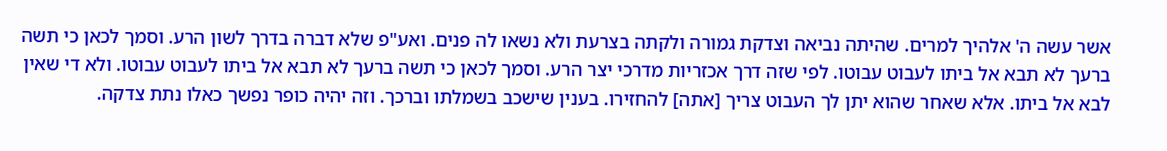אשר עשה ה' אלהיך למרים. שהיתה נביאה וצדקת גמורה ולקתה בצרעת ולא נשאו לה פנים. ואע"פ שלא דברה בדרך לשון הרע. וסמך לכאן כי תשה ברעך לא תבא אל ביתו לעבוט עבוטו. לפי שזה דרך אכזריות מדרכי יצר הרע. וסמך לכאן כי תשה ברעך לא תבא אל ביתו לעבוט עבוטו. ולא די שאין לבא אל ביתו. אלא שאחר שהוא יתן לך העבוט צריך [אתה] להחזירו. בענין שישכב בשמלתו וברכך. וזה יהיה כופר נפשך כאלו נתת צדקה.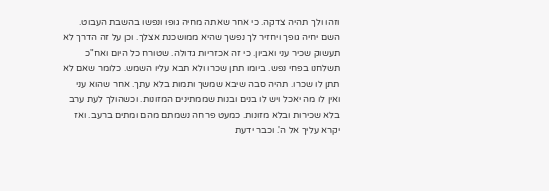וזהו ולך תהיה צדקה. כי אחר שאתה מחיה גופו ונפשו בהשבת העבוט. השם יחיה גופך ויחזיר לך נפשך שהיא ממושכנת אצלך. וכן על זה הדרך לא תעשוק שכיר עני ואביון. כי זה אכזריות גדולה. שטורח כל היום ואח"כ תשלחנו בפחי נפש. ביומו תתן שכרו ולא תבא עליו השמש. כלומר שאם לא תתן לו שכרו. תהיה סבה שיבא שמשך ותמות בלא עתך. אחר שהוא עני ואין לו מה יאכל ויש לו בנים ובנות שממתינים המזונות. וכשהולך לעת ערב בלא שכירות ובלא מזונות. כמעט פרחה נשמתם מהם ומתים ברעב. ואז יקרא עליך אל ה'. וכבר ידעת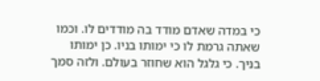כי במדה שאדם מודד בה מודדים לו. וכמו שאתה גרמת לו כי ימותו בניו. כן ימותו בניך. כי גלגל הוא שחוזר בעולם. ולזה סמך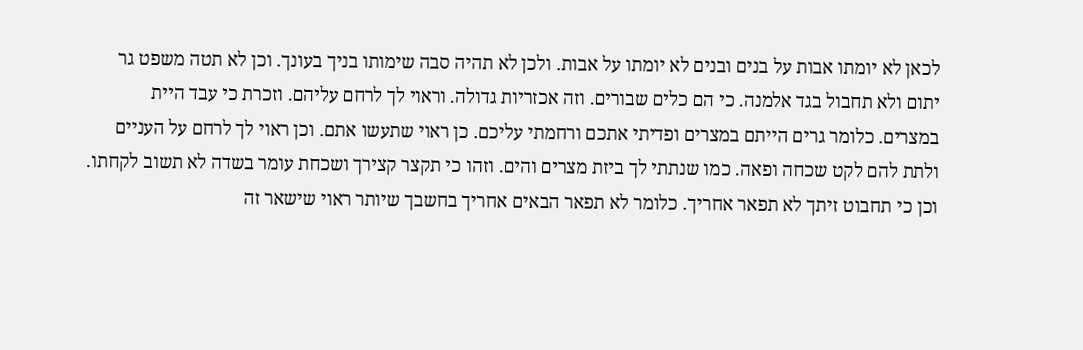לכאן לא יומתו אבות על בנים ובנים לא יומתו על אבות. ולכן לא תהיה סבה שימותו בניך בעונך. וכן לא תטה משפט גר יתום ולא תחבול בגד אלמנה. כי הם כלים שבורים. וזה אכזריות גדולה. וראוי לך לרחם עליהם. וזכרת כי עבד היית במצרים. כלומר גרים הייתם במצרים ופדיתי אתכם ורחמתי עליכם. כן ראוי שתעשו אתם. וכן ראוי לך לרחם על העניים ולתת להם לקט שכחה ופאה. כמו שנתתי לך ביזת מצרים והים. וזהו כי תקצר קצירך ושכחת עומר בשדה לא תשוב לקחתו. וכן כי תחבוט זיתך לא תפאר אחריך. כלומר לא תפאר הבאים אחריך בחשבך שיותר ראוי שישאר זה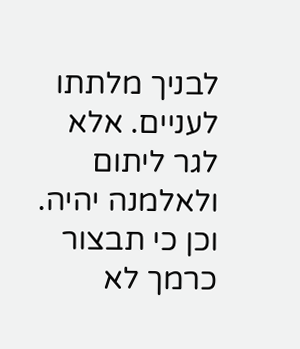לבניך מלתתו לעניים. אלא לגר ליתום ולאלמנה יהיה. וכן כי תבצור כרמך לא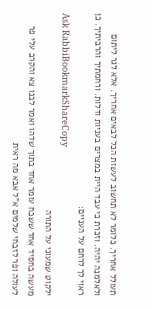תעולל אחריך. כלומר לא תחשוב לעשות הכל לבאים אחריך. אלא לגר ליתום ולאלמנה יהיה. וזכרת כי עבד היית במצרים בעניות ודלות. ורחמתיך והרביתיך. כן ראוי לך לרחם על העניים:
Ask RabbiBookmarkShareCopy
ילקוט שמעוני על התורה
מעשה בחסיד אחד ששכח עומר אחד בתוך שדהו ואמר לבנו צא והקרב עלי פר לעולה ופר לזבחי שלמים א"ל אבא מה ראית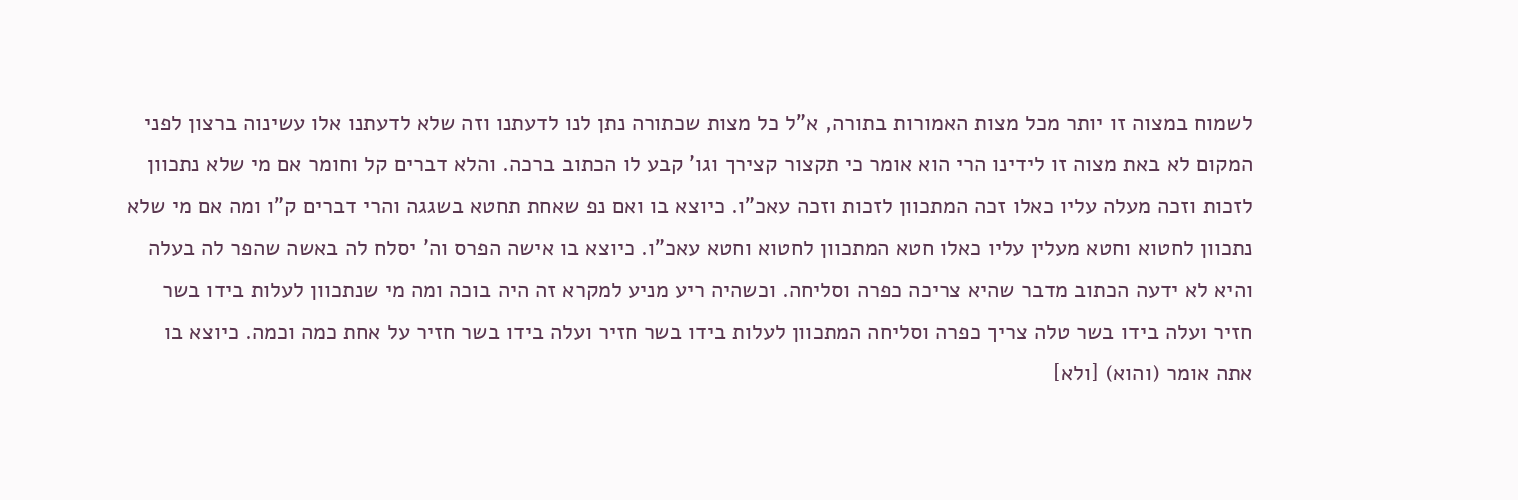לשמוח במצוה זו יותר מכל מצות האמורות בתורה, א"ל כל מצות שכתורה נתן לנו לדעתנו וזה שלא לדעתנו אלו עשינוה ברצון לפני המקום לא באת מצוה זו לידינו הרי הוא אומר כי תקצור קצירך וגו' קבע לו הכתוב ברכה. והלא דברים קל וחומר אם מי שלא נתכוון לזכות וזכה מעלה עליו כאלו זכה המתכוון לזכות וזכה עאכ"ו. כיוצא בו ואם נפ שאחת תחטא בשגגה והרי דברים ק"ו ומה אם מי שלא נתכוון לחטוא וחטא מעלין עליו כאלו חטא המתכוון לחטוא וחטא עאכ"ו. כיוצא בו אישה הפרס וה' יסלח לה באשה שהפר לה בעלה והיא לא ידעה הכתוב מדבר שהיא צריכה כפרה וסליחה. וכשהיה ריע מניע למקרא זה היה בוכה ומה מי שנתכוון לעלות בידו בשר חזיר ועלה בידו בשר טלה צריך כפרה וסליחה המתכוון לעלות בידו בשר חזיר ועלה בידו בשר חזיר על אחת כמה וכמה. כיוצא בו אתה אומר (והוא) [ולא]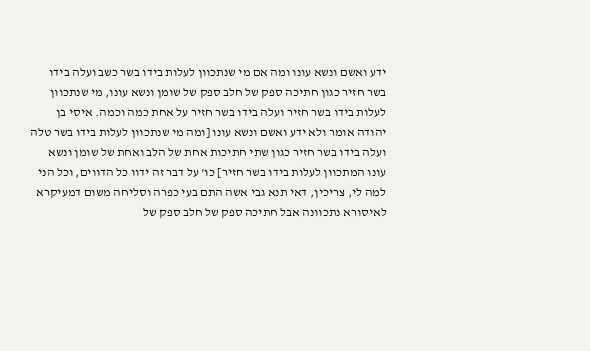ידע ואשם ונשא עונו ומה אם מי שנתכוון לעלות בידו בשר כשב ועלה בידו בשר חזיר כגון חתיכה ספק של חלב ספק של שומן ונשא עונו, מי שנתכוון לעלות בידו בשר חזיר ועלה בידו בשר חזיר על אחת כמה וכמה. איסי בן יהודה אומר ולא ידע ואשם ונשא עונו [ומה מי שנתכוון לעלות בידו בשר טלה ועלה בידו בשר חזיר כגון שתי חתיכות אחת של הלב ואחת של שומן ונשא עונו המתכוון לעלות בידו בשר חזיר] כו' על דבר זה ידוו כל הדווים, וכל הני למה לי, צריכין, דאי תנא גבי אשה התם בעי כפרה וסליחה משום דמעיקרא לאיסורא נתכוונה אבל חתיכה ספק של חלב ספק של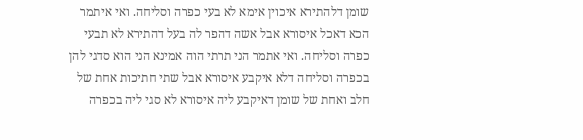שומן דלהתירא איכוין אימא לא בעי כפרה וסליחה. ואי איתמר הכא דאכל איסורא אבל אשה דהפר לה בעל דהתירא לא תבעי כפרה וסליחה. ואי אתמר הני תרתי הוה אמינא הני הוא סדגי להן בכפרה וסליחה דלא איקבע איסורא אבל שתי חתיכות אחת של חלב ואחת של שומן דאיקבע ליה איסורא לא סגי ליה בכפרה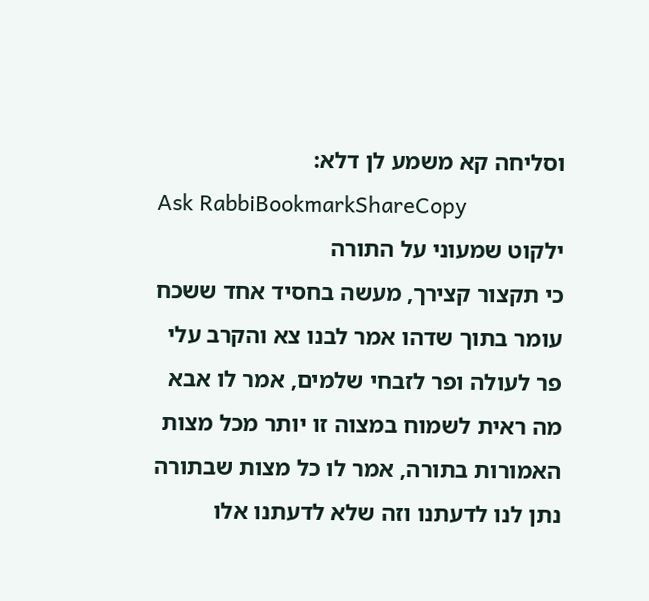וסליחה קא משמע לן דלא:
Ask RabbiBookmarkShareCopy
ילקוט שמעוני על התורה
כי תקצור קצירך, מעשה בחסיד אחד ששכח עומר בתוך שדהו אמר לבנו צא והקרב עלי פר לעולה ופר לזבחי שלמים, אמר לו אבא מה ראית לשמוח במצוה זו יותר מכל מצות האמורות בתורה, אמר לו כל מצות שבתורה נתן לנו לדעתנו וזה שלא לדעתנו אלו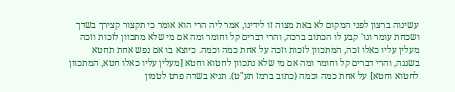עשינוה ברצון לפני המקום לא באת מצוה זו לידינו, אמר ליה הרי הוא אומר כי תקצור קצירך בשדך ושכחת עומר וגו' קבע לו הכתוב ברכה, והרי דברים קל וחומר ומה אם מי שלא מתכוון לזכות וזכה מעלין עליו כאלו זכה, המתכוון לזכות וזכה על אחת כמה וכמה. כיוצא בו אם נפש אחת תחטא בשגגה, והרי דברים קל וחומר ומה אם מי שלא נתכוון לחטוא וחטא [מעלין עליו כאלו חטא, המתכוון לחטוא וחטא] על אחת כמה וכמה (כתוב ברמז תע"ט). תניא בשדה פרט לטמון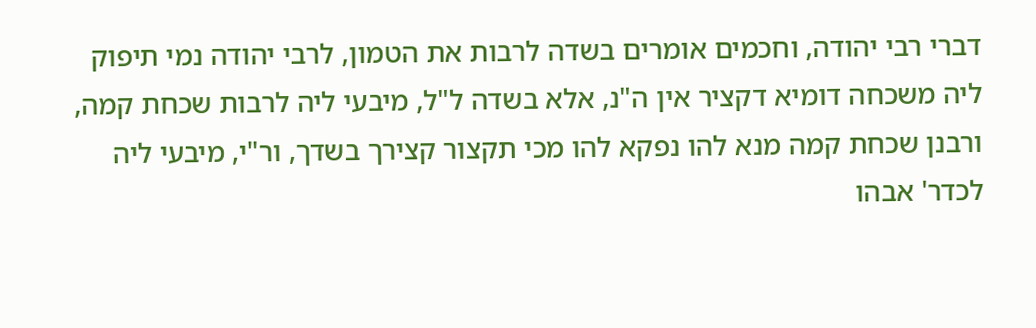דברי רבי יהודה, וחכמים אומרים בשדה לרבות את הטמון, לרבי יהודה נמי תיפוק ליה משכחה דומיא דקציר אין ה"נ, אלא בשדה ל"ל, מיבעי ליה לרבות שכחת קמה, ורבנן שכחת קמה מנא להו נפקא להו מכי תקצור קצירך בשדך, ור"י, מיבעי ליה לכדר' אבהו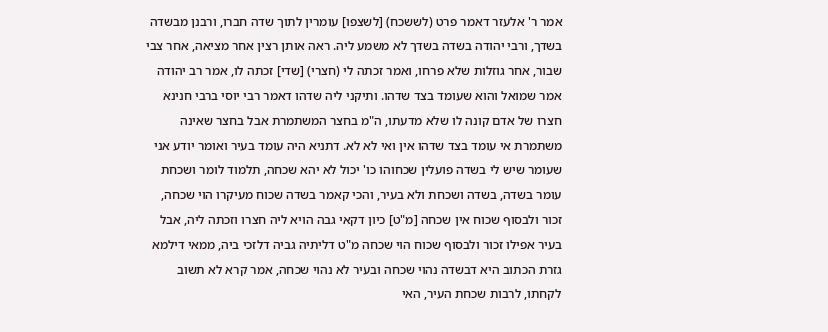אמר ר' אלעזר דאמר פרט (לששכח) [לשצפו] עומרין לתוך שדה חברו, ורבנן מבשדה בשדך, ורבי יהודה בשדה בשדך לא משמע ליה. ראה אותן רצין אחר מציאה, אחר צבי שבור, אחר גוזלות שלא פרחו, ואמר זכתה לי (חצרי) [שדי] זכתה לו, אמר רב יהודה אמר שמואל והוא שעומד בצד שדהו. ותיקני ליה שדהו דאמר רבי יוסי ברבי חנינא חצרו של אדם קונה לו שלא מדעתו, ה"מ בחצר המשתמרת אבל בחצר שאינה משתמרת אי עומד בצד שדהו אין ואי לא לא. דתניא היה עומד בעיר ואומר יודע אני שעומר שיש לי בשדה פועלין שכחוהו כו' יכול לא יהא שכחה, תלמוד לומר ושכחת עומר בשדה, בשדה ושכחת ולא בעיר, והכי קאמר בשדה שכוח מעיקרו הוי שכחה, זכור ולבסוף שכוח אין שכחה [מ"ט] כיון דקאי גבה הויא ליה חצרו וזכתה ליה, אבל בעיר אפילו זכור ולבסוף שכוח הוי שכחה מ"ט דליתיה גביה דלזכי ביה, ממאי דילמא גזרת הכתוב היא דבשדה נהוי שכחה ובעיר לא נהוי שכחה, אמר קרא לא תשוב לקחתו, לרבות שכחת העיר, האי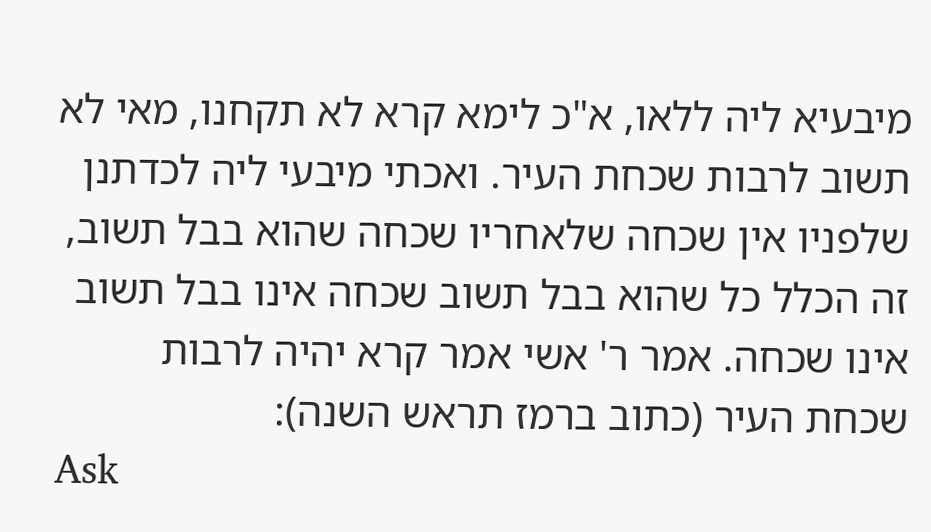מיבעיא ליה ללאו, א"כ לימא קרא לא תקחנו, מאי לא תשוב לרבות שכחת העיר. ואכתי מיבעי ליה לכדתנן שלפניו אין שכחה שלאחריו שכחה שהוא בבל תשוב, זה הכלל כל שהוא בבל תשוב שכחה אינו בבל תשוב אינו שכחה. אמר ר' אשי אמר קרא יהיה לרבות שכחת העיר (כתוב ברמז תראש השנה):
Ask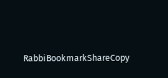RabbiBookmarkShareCopy